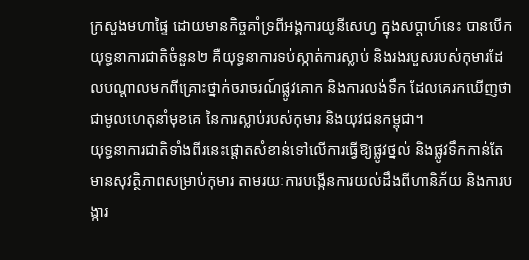ក្រសួងមហាផ្ទៃ ដោយមានកិច្ចគាំទ្រពីអង្គការយូនីសេហ្វ ក្នុងសប្តាហ៍នេះ បានបើកយុទ្ធនាការជាតិចំនួន២ គឺយុទ្ធនាការទប់ស្កាត់ការស្លាប់ និងរងរបួសរបស់កុមារដែលបណ្តាលមកពីគ្រោះថ្នាក់ចរាចរណ៍ផ្លូវគោក និងការលង់ទឹក ដែលគេរកឃើញថា ជាមូលហេតុនាំមុខគេ នៃការស្លាប់របស់កុមារ និងយុវជនកម្ពុជា។
យុទ្ធនាការជាតិទាំងពីរនេះផ្តោតសំខាន់ទៅលើការធ្វើឱ្យផ្លូវថ្នល់ និងផ្លូវទឹកកាន់តែមានសុវត្ថិភាពសម្រាប់កុមារ តាមរយៈការបង្កើនការយល់ដឹងពីហានិភ័យ និងការបង្ការ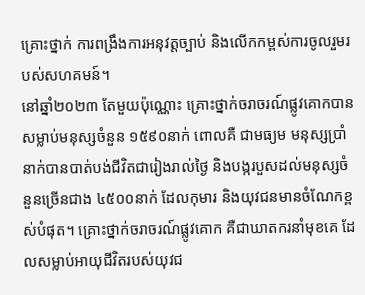គ្រោះថ្នាក់ ការពង្រឹងការអនុវត្តច្បាប់ និងលើកកម្ពស់ការចូលរួមរបស់សហគមន៍។
នៅឆ្នាំ២០២៣ តែមួយប៉ុណ្ណោះ គ្រោះថ្នាក់ចរាចរណ៍ផ្លូវគោកបានសម្លាប់មនុស្សចំនួន ១៥៩០នាក់ ពោលគឺ ជាមធ្យម មនុស្សប្រាំនាក់បានបាត់បង់ជីវិតជារៀងរាល់ថ្ងៃ និងបង្ករបួសដល់មនុស្សចំនួនច្រើនជាង ៤៥០០នាក់ ដែលកុមារ និងយុវជនមានចំណែកខ្ពស់បំផុត។ គ្រោះថ្នាក់ចរាចរណ៍ផ្លូវគោក គឺជាឃាតករនាំមុខគេ ដែលសម្លាប់អាយុជីវិតរបស់យុវជ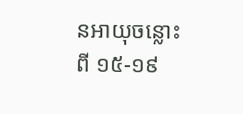នអាយុចន្លោះពី ១៥-១៩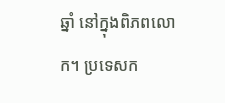ឆ្នាំ នៅក្នុងពិភពលោក។ ប្រទេសក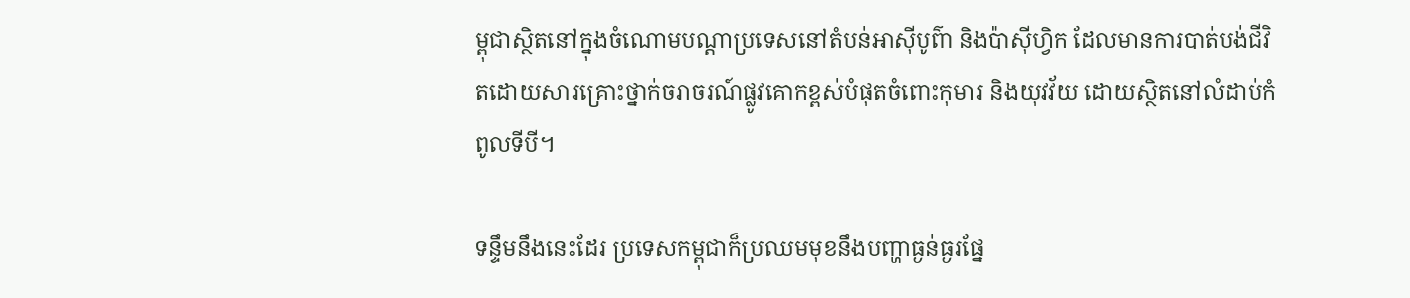ម្ពុជាស្ថិតនៅក្នុងចំណោមបណ្ដាប្រទេសនៅតំបន់អាស៊ីបូព៌ា និងប៉ាស៊ីហ្វិក ដែលមានការបាត់បង់ជីវិតដោយសារគ្រោះថ្នាក់ចរាចរណ៍ផ្លូវគោកខ្ពស់បំផុតចំពោះកុមារ និងយុវវ័យ ដោយស្ថិតនៅលំដាប់កំពូលទីបី។

ទន្ទឹមនឹងនេះដែរ ប្រទេសកម្ពុជាក៏ប្រឈមមុខនឹងបញ្ហាធ្ងន់ធ្ងរផ្នែ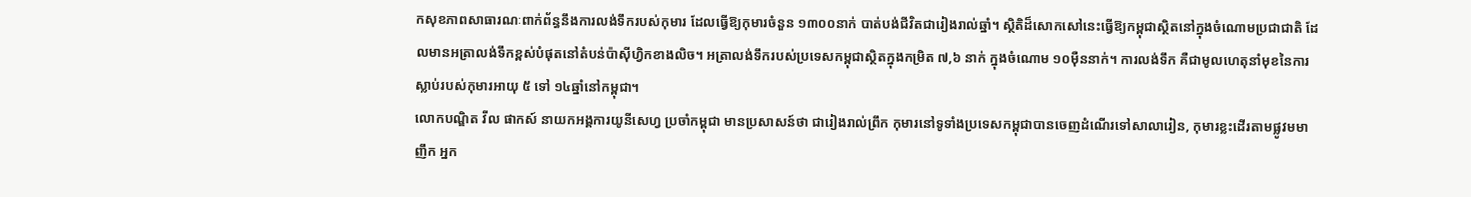កសុខភាពសាធារណៈពាក់ព័ន្ធនឹងការលង់ទឹករបស់កុមារ ដែលធ្វើឱ្យកុមារចំនួន ១៣០០នាក់ បាត់បង់ជីវិតជារៀងរាល់ឆ្នាំ។ ស្ថិតិដ៏សោកសៅនេះធ្វើឱ្យកម្ពុជាស្ថិតនៅក្នុងចំណោមប្រជាជាតិ ដែលមានអត្រាលង់ទឹកខ្ពស់បំផុតនៅតំបន់ប៉ាស៊ីហ្វិកខាងលិច។ អត្រាលង់ទឹករបស់ប្រទេសកម្ពុជាស្ថិតក្នុងកម្រិត ៧,៦ នាក់ ក្នុងចំណោម ១០ម៉ឺននាក់។ ការលង់ទឹក គឺជាមូលហេតុនាំមុខនៃការស្លាប់របស់កុមារអាយុ ៥ ទៅ ១៤ឆ្នាំនៅកម្ពុជា។
លោកបណ្ឌិត វីល ផាកស៍ នាយកអង្គការយូនីសេហ្វ ប្រចាំកម្ពុជា មានប្រសាសន៍ថា ជារៀងរាល់ព្រឹក កុមារនៅទូទាំងប្រទេសកម្ពុជាបានចេញដំណើរទៅសាលារៀន, កុមារខ្លះដើរតាមផ្លូវមមាញឹក អ្នក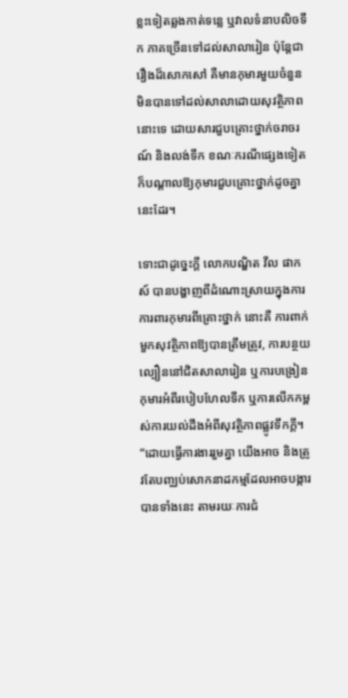ខ្លះទៀតឆ្លងកាត់ទន្លេ ឬវាលទំនាបលិចទឹក ភាគច្រើនទៅដល់សាលារៀន ប៉ុន្តែជារឿងដ៏សោកសៅ គឺមានកុមារមួយចំនួនមិនបានទៅដល់សាលាដោយសុវត្ថិភាពនោះទេ ដោយសារជួបគ្រោះថ្នាក់ចរាចរណ៍ និងលង់ទឹក ខណៈករណីផ្សេងទៀត ក៏បណ្ដាលឱ្យកុមារជួបគ្រោះថ្នាក់ដូចគ្នានេះដែរ។

ទោះជាដូច្នេះក្តី លោកបណ្ឌិត វីល ផាកស៍ បានបង្ហាញពីដំណោះស្រាយក្នុងការការពារកុមារពីគ្រោះថ្នាក់ នោះគឺ ការពាក់មួកសុវត្ថិភាពឱ្យបានត្រឹមត្រូវ, ការបន្ថយល្បឿននៅជិតសាលារៀន ឬការបង្រៀនកុមារអំពីរបៀបហែលទឹក ឬការលើកកម្ពស់ការយល់ដឹងអំពីសុវត្ថិភាពផ្លូវទឹកក្ដី។ “ដោយធ្វើការងាររួមគ្នា យើងអាច និងត្រូវតែបញ្ឈប់សោកនាដកម្មដែលអាចបង្ការបានទាំងនេះ តាមរយៈការជំ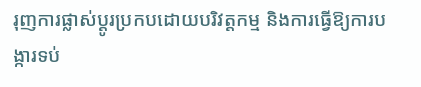រុញការផ្លាស់ប្ដូរប្រកបដោយបរិវត្តកម្ម និងការធ្វើឱ្យការបង្ការទប់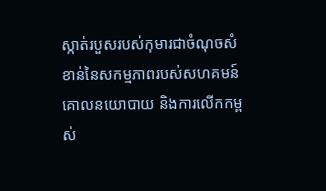ស្កាត់របួសរបស់កុមារជាចំណុចសំខាន់នៃសកម្មភាពរបស់សហគមន៍ គោលនយោបាយ និងការលើកកម្ពស់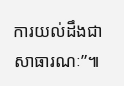ការយល់ដឹងជាសាធារណៈ”៕